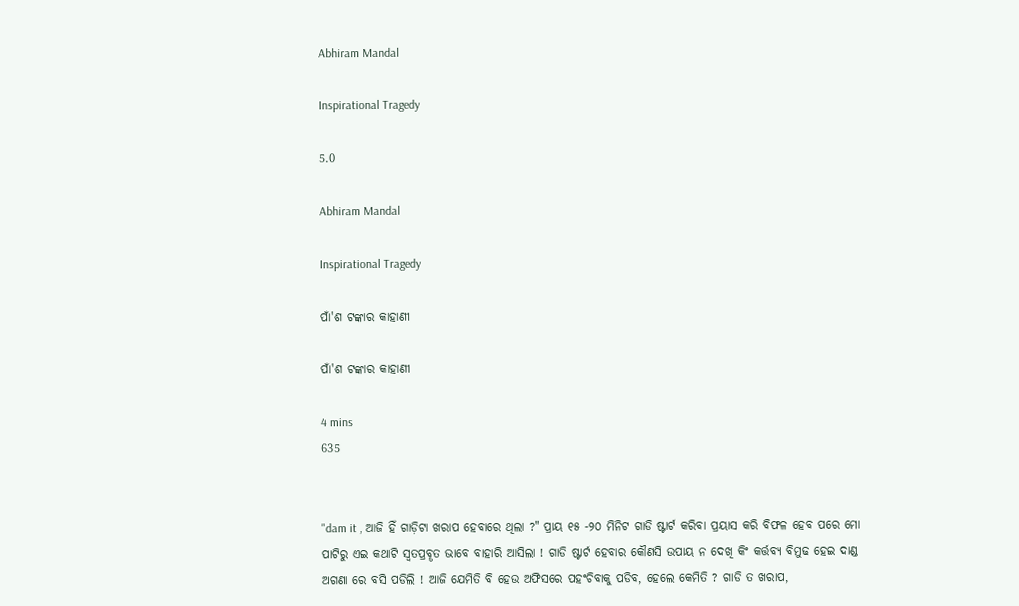Abhiram Mandal

Inspirational Tragedy

5.0

Abhiram Mandal

Inspirational Tragedy

ପାଁ'ଶ ଟଙ୍କାର କାହାଣୀ

ପାଁ'ଶ ଟଙ୍କାର କାହାଣୀ

4 mins
635


"dam it , ଆଜି ହିଁ ଗାଡ଼ିଟା ଖରାପ ହେବାରେ ଥିଲା ?" ପ୍ରାୟ ୧୫ -୨୦ ମିନିଟ ଗାଡି ଷ୍ଟାର୍ଟ କରିବା ପ୍ରୟାସ କରି ବିଫଳ ହେବ ପରେ ମୋ ପାଟିରୁ ଏଇ କଥାଟି ସ୍ଵତପ୍ରବୄତ ଭାବେ ବାହାରି ଆସିଲା ! ଗାଡି ଷ୍ଟାର୍ଟ ହେବାର କୌଣସି ଉପାୟ ନ ଦେଖି କିଂ କର୍ତ୍ତବ୍ୟ ବିମୁଢ ହେଇ ଦାଣ୍ଡ ଅଗଣା ରେ ବସି ପଡିଲି ! ଆଜି ଯେମିତି ବି ହେଉ ଅଫିସରେ ପହଂଚିବାକୁ ପଡିବ, ହେଲେ କେମିତି ? ଗାଡି ତ ଖରାପ,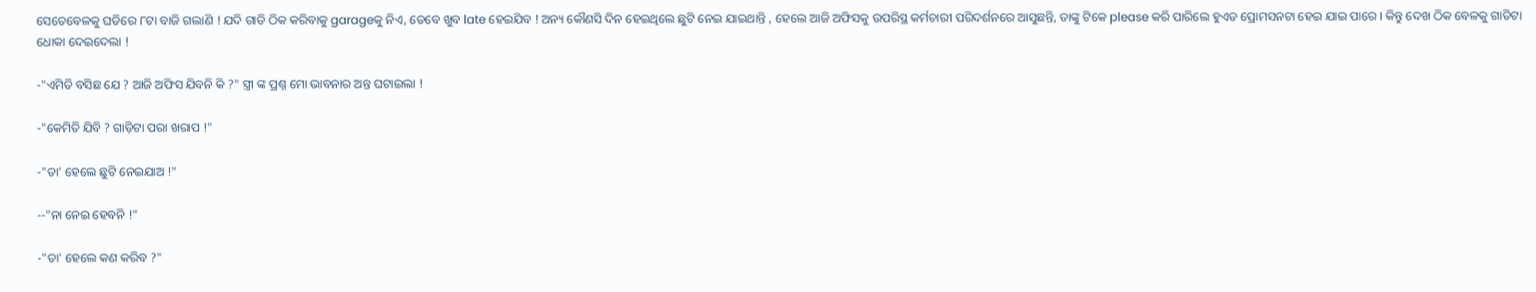ସେତେବେଳକୁ ଘଡିରେ ୮ଟା ବାଜି ଗଲାଣି ! ଯଦି ଗାଡି ଠିକ କରିବାକୁ garageକୁ ନିଏ, ତେବେ ଖୁବ late ହେଇଯିବ ! ଅନ୍ୟ କୌଣସି ଦିନ ହେଇଥିଲେ ଛୁଟି ନେଇ ଯାଇଥାନ୍ତି , ହେଲେ ଆଜି ଅଫିସକୁ ଉପରିସ୍ଥ କର୍ମଚାରୀ ପରିଦର୍ଶନରେ ଆସୁଛନ୍ତି, ତାଙ୍କୁ ଟିକେ please କରି ପାରିଲେ ହୁଏତ ପ୍ରୋମସନଟା ହେଇ ଯାଇ ପାରେ । କିନ୍ତୁ ଦେଖ ଠିକ ବେଳକୁ ଗାଡିଟା ଧୋକା ଦେଇଦେଲା !

-"ଏମିତି ବସିଛ ଯେ ? ଆଜି ଅଫିସ ଯିବନି କି ?" ସ୍ତ୍ରୀ ଙ୍କ ପ୍ରଶ୍ନ ମୋ ଭାବନାର ଅନ୍ତ ଘଟାଇଲା !

-"କେମିତି ଯିବି ? ଗାଡ଼ିଟା ପରା ଖରାପ !"

-"ତା' ହେଲେ ଛୁଟି ନେଇଯାଅ !"

--"ନା ନେଇ ହେବନି !"

-"ତା' ହେଲେ କଣ କରିବ ?"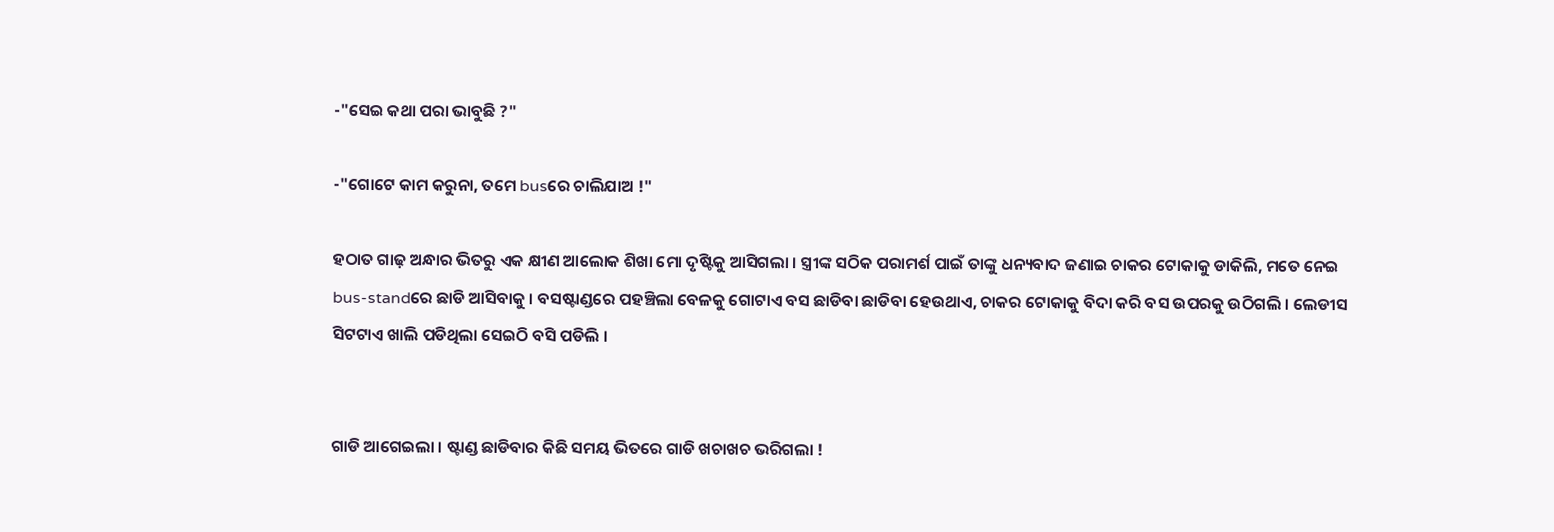-"ସେଇ କଥା ପରା ଭାବୁଛି ?"

-"ଗୋଟେ କାମ କରୁନା, ତମେ busରେ ଚାଲିଯାଅ !"

ହଠାତ ଗାଢ଼ ଅନ୍ଧାର ଭିତରୁ ଏକ କ୍ଷୀଣ ଆଲୋକ ଶିଖା ମୋ ଦୃଷ୍ଟିକୁ ଆସିଗଲା । ସ୍ତ୍ରୀଙ୍କ ସଠିକ ପରାମର୍ଶ ପାଇଁ ତାଙ୍କୁ ଧନ୍ୟବାଦ ଜଣାଇ ଚାକର ଟୋକାକୁ ଡାକିଲି, ମତେ ନେଇ bus-standରେ ଛାଡି ଆସିବାକୁ । ବସଷ୍ଟାଣ୍ଡରେ ପହଞ୍ଚିଲା ବେଳକୁ ଗୋଟାଏ ବସ ଛାଡିବା ଛାଡିବା ହେଉଥାଏ, ଚାକର ଟୋକାକୁ ବିଦା କରି ବସ ଉପରକୁ ଉଠିଗଲି । ଲେଡୀସ ସିଟଟାଏ ଖାଲି ପଡିଥିଲା ସେଇଠି ବସି ପଡିଲି ।


ଗାଡି ଆଗେଇଲା । ଷ୍ଟାଣ୍ଡ ଛାଡିବାର କିଛି ସମୟ ଭିତରେ ଗାଡି ଖଚାଖଚ ଭରିଗଲା !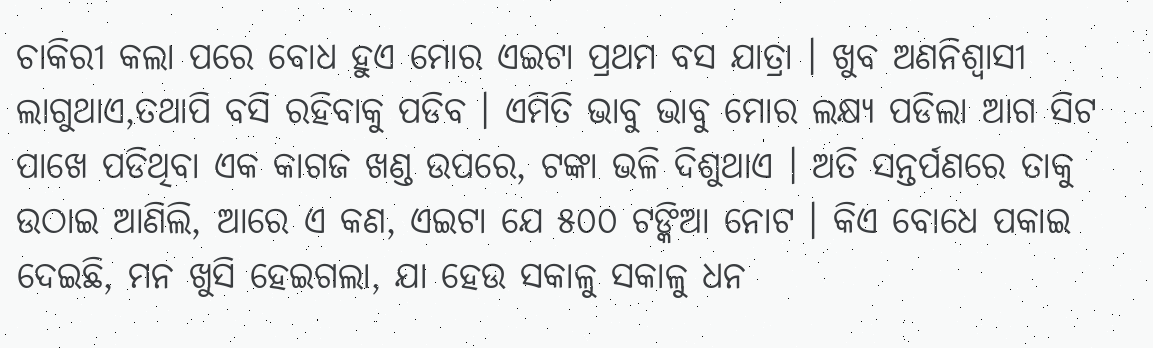ଚାକିରୀ କଲା ପରେ ବୋଧ ହୁଏ ମୋର ଏଇଟା ପ୍ରଥମ ବସ ଯାତ୍ରା । ଖୁବ ଅଣନିଶ୍ୱାସୀ ଲାଗୁଥାଏ,ତଥାପି ବସି ରହିବାକୁ ପଡିବ । ଏମିତି ଭାବୁ ଭାବୁ ମୋର ଲକ୍ଷ୍ୟ ପଡିଲା ଆଗ ସିଟ ପାଖେ ପଡିଥିବା ଏକ କାଗଜ ଖଣ୍ଡ ଉପରେ, ଟଙ୍କା ଭଳି ଦିଶୁଥାଏ । ଅତି ସନ୍ତର୍ପଣରେ ତାକୁ ଉଠାଇ ଆଣିଲି, ଆରେ ଏ କଣ, ଏଇଟା ଯେ ୫୦୦ ଟଙ୍କିଆ ନୋଟ । କିଏ ବୋଧେ ପକାଇ ଦେଇଛି, ମନ ଖୁସି ହେଇଗଲା, ଯା ହେଉ ସକାଳୁ ସକାଳୁ ଧନ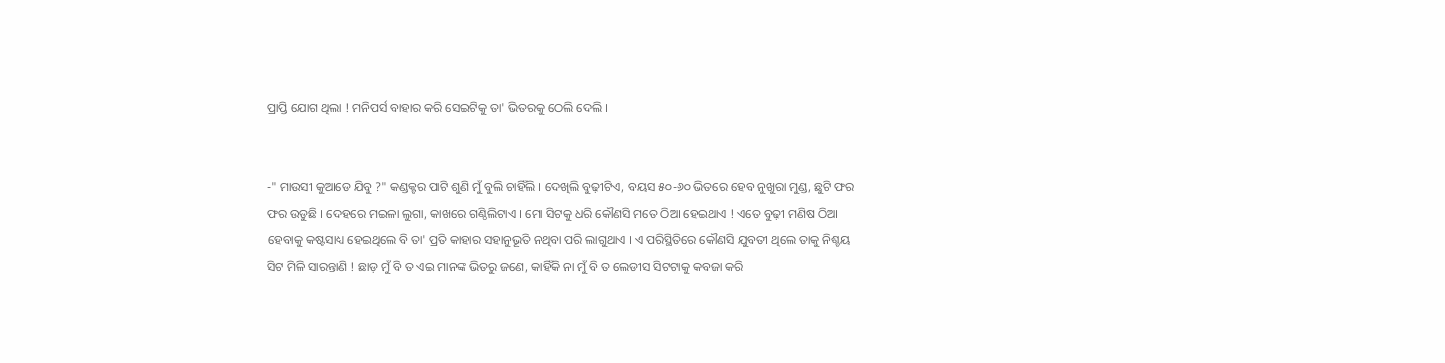ପ୍ରାପ୍ତି ଯୋଗ ଥିଲା ! ମନିପର୍ସ ବାହାର କରି ସେଇଟିକୁ ତା' ଭିତରକୁ ଠେଲି ଦେଲି ।


-" ମାଉସୀ କୁଆଡେ ଯିବୁ ?" କଣ୍ଡକ୍ଟର ପାଟି ଶୁଣି ମୁଁ ବୁଲି ଚାହିଁଲି । ଦେଖିଲି ବୁଢ଼ୀଟିଏ, ବୟସ ୫୦-୬୦ ଭିତରେ ହେବ ନୁଖୁରା ମୁଣ୍ଡ, ଛୁଟି ଫର ଫର ଉଡୁଛି । ଦେହରେ ମଇଳା ଲୁଗା, କାଖରେ ଗଣ୍ଠିଲିଟାଏ । ମୋ ସିଟକୁ ଧରି କୌଣସି ମତେ ଠିଆ ହେଇଥାଏ ! ଏତେ ବୁଢ଼ୀ ମଣିଷ ଠିଆ ହେବାକୁ କଷ୍ଟସାଧ୍ୟ ହେଇଥିଲେ ବି ତା' ପ୍ରତି କାହାର ସହାନୁଭୂତି ନଥିବା ପରି ଲାଗୁଥାଏ । ଏ ପରିସ୍ଥିତିରେ କୌଣସି ଯୁବତୀ ଥିଲେ ତାକୁ ନିଶ୍ଚୟ ସିଟ ମିଳି ସାରନ୍ତାଣି ! ଛାଡ଼ ମୁଁ ବି ତ ଏଇ ମାନଙ୍କ ଭିତରୁ ଜଣେ, କାହିଁକି ନା ମୁଁ ବି ତ ଲେଡୀସ ସିଟଟାକୁ କବଜା କରି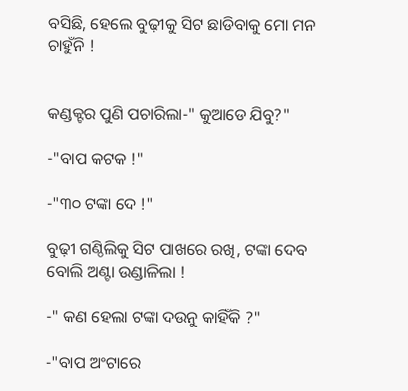ବସିଛି, ହେଲେ ବୁଢ଼ୀକୁ ସିଟ ଛାଡିବାକୁ ମୋ ମନ ଚାହୁଁନି !


କଣ୍ଡକ୍ଟର ପୁଣି ପଚାରିଲା-" କୁଆଡେ ଯିବୁ?"

-"ବାପ କଟକ !"

-"୩୦ ଟଙ୍କା ଦେ !"

ବୁଢ଼ୀ ଗଣ୍ଠିଲିକୁ ସିଟ ପାଖରେ ରଖି, ଟଙ୍କା ଦେବ ବୋଲି ଅଣ୍ଟା ଉଣ୍ଡାଳିଲା !

-" କଣ ହେଲା ଟଙ୍କା ଦଉନୁ କାହିଁକି ?"

-"ବାପ ଅଂଟାରେ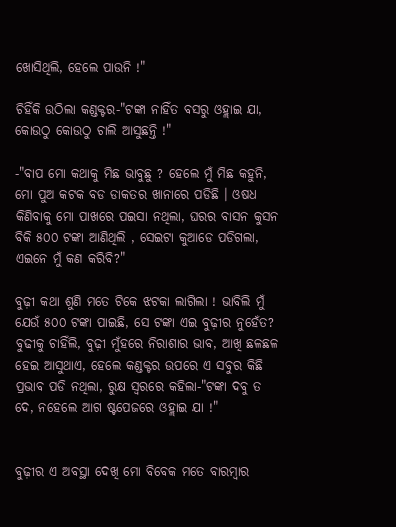ଖୋସିଥିଲି, ହେଲେ ପାଉନି !"

ଚିହିଁକି ଉଠିଲା କଣ୍ଡକ୍ଟର-"ଟଙ୍କା ନାହିଁତ ବସରୁ ଓହ୍ଲାଇ ଯା, କୋଉଠୁ କୋଉଠୁ ଚାଲି ଆସୁଛନ୍ତି !"

-"ବାପ ମୋ କଥାକୁ ମିଛ ଭାବୁଛୁ ? ହେଲେ ମୁଁ ମିଛ କହୁନି, ମୋ ପୁଅ କଟକ ବଡ ଡାକତର ଖାନାରେ ପଡିଛି । ଓଷଧ କିଣିବାକୁ ମୋ ପାଖରେ ପଇସା ନଥିଲା, ଘରର ବାସନ କୁସନ ବିକି ୫୦୦ ଟଙ୍କା ଆଣିଥିଲି , ସେଇଟା କୁଆଡେ ପଡିଗଲା, ଏଇନେ ମୁଁ କଣ କରିବି?"

ବୁଢ଼ୀ କଥା ଶୁଣି ମତେ ଟିକେ ଝଟକା ଲାଗିଲା ! ଭାବିଲି ମୁଁ ଯେଉଁ ୫୦୦ ଟଙ୍କା ପାଇଛି, ସେ ଟଙ୍କା ଏଇ ବୁଢ଼ୀର ନୁହେଁତ? ବୁଢୀକୁ ଚାହିଁଲି, ବୁଢ଼ୀ ମୁଁହରେ ନିରାଶାର ଭାବ, ଆଖି ଛଳଛଳ ହେଇ ଆସୁଥାଏ, ହେଲେ କଣ୍ଡକ୍ଟର ଉପରେ ଏ ସବୁର କିଛି ପ୍ରଭାବ ପଡି ନଥିଲା, ରୁକ୍ଷ ସ୍ୱରରେ କହିଲା-"ଟଙ୍କା ଦବୁ ତ ଦେ, ନହେଲେ ଆଗ ଷ୍ଟପେଜରେ ଓହ୍ଲାଇ ଯା !"


ବୁଢ଼ୀର ଏ ଅବସ୍ଥା ଦେଖି ମୋ ବିବେକ ମତେ ବାରମ୍ଵାର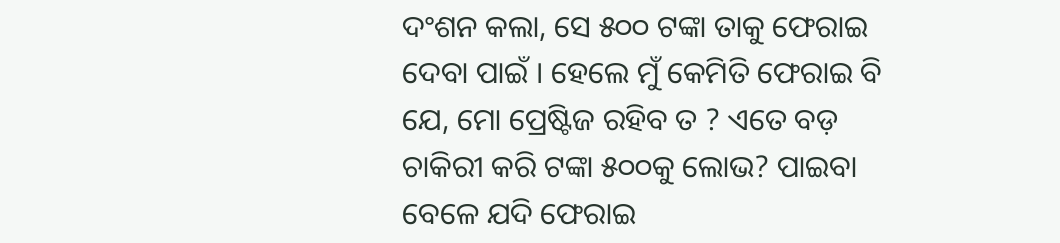ଦଂଶନ କଲା, ସେ ୫୦୦ ଟଙ୍କା ତାକୁ ଫେରାଇ ଦେବା ପାଇଁ । ହେଲେ ମୁଁ କେମିତି ଫେରାଇ ବି ଯେ, ମୋ ପ୍ରେଷ୍ଟିଜ ରହିବ ତ ? ଏତେ ବଡ଼ ଚାକିରୀ କରି ଟଙ୍କା ୫୦୦କୁ ଲୋଭ? ପାଇବା ବେଳେ ଯଦି ଫେରାଇ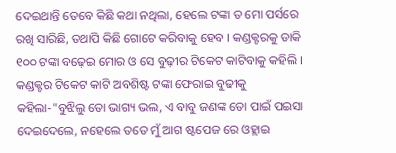ଦେଇଥାନ୍ତି ତେବେ କିଛି କଥା ନଥିଲା, ହେଲେ ଟଙ୍କା ତ ମୋ ପର୍ସରେ ରଖି ସାରିଛି, ତଥାପି କିଛି ଗୋଟେ କରିବାକୁ ହେବ । କଣ୍ଡକ୍ଟରକୁ ଡାକି ୧୦୦ ଟଙ୍କା ବଢ଼େଇ ମୋର ଓ ସେ ବୁଢ଼ୀର ଟିକେଟ କାଟିବାକୁ କହିଲି । କଣ୍ଡକ୍ଟର ଟିକେଟ କାଟି ଅବଶିଷ୍ଟ ଟଙ୍କା ଫେରାଇ ବୁଢୀକୁ କହିଲା-"ବୁଝିଲୁ ତୋ ଭାଗ୍ୟ ଭଲ, ଏ ବାବୁ ଜଣଙ୍କ ତୋ ପାଇଁ ପଇସା ଦେଇଦେଲେ, ନହେଲେ ତତେ ମୁଁ ଆଗ ଷ୍ଟପେଜ ରେ ଓହ୍ଲାଇ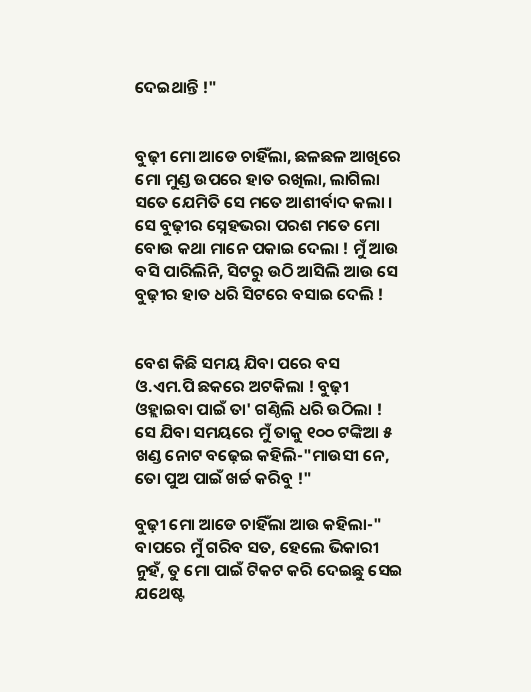ଦେଇଥାନ୍ତି !"


ବୁଢ଼ୀ ମୋ ଆଡେ ଚାହିଁଲା, ଛଳଛଳ ଆଖିରେ ମୋ ମୁଣ୍ଡ ଉପରେ ହାତ ରଖିଲା, ଲାଗିଲା ସତେ ଯେମିତି ସେ ମତେ ଆଶୀର୍ବାଦ କଲା । ସେ ବୁଢ଼ୀର ସ୍ନେହଭରା ପରଶ ମତେ ମୋ ବୋଉ କଥା ମାନେ ପକାଇ ଦେଲା ! ମୁଁ ଆଉ ବସି ପାରିଲିନି, ସିଟରୁ ଉଠି ଆସିଲି ଆଉ ସେ ବୁଢ଼ୀର ହାତ ଧରି ସିଟରେ ବସାଇ ଦେଲି !


ବେଶ କିଛି ସମୟ ଯିବା ପରେ ବସ ଓ.ଏମ.ପି ଛକରେ ଅଟକିଲା ! ବୁଢ଼ୀ ଓହ୍ଲାଇବା ପାଇଁ ତା' ଗଣ୍ଠିଲି ଧରି ଉଠିଲା ! ସେ ଯିବା ସମୟରେ ମୁଁ ତାକୁ ୧୦୦ ଟଙ୍କିଆ ୫ ଖଣ୍ଡ ନୋଟ ବଢ଼େଇ କହିଲି-"ମାଉସୀ ନେ, ତୋ ପୁଅ ପାଇଁ ଖର୍ଚ୍ଚ କରିବୁ !"

ବୁଢ଼ୀ ମୋ ଆଡେ ଚାହିଁଲା ଆଉ କହିଲା-" ବାପରେ ମୁଁ ଗରିବ ସତ, ହେଲେ ଭିକାରୀ ନୁହଁ, ତୁ ମୋ ପାଇଁ ଟିକଟ କରି ଦେଇଛୁ ସେଇ ଯଥେଷ୍ଟ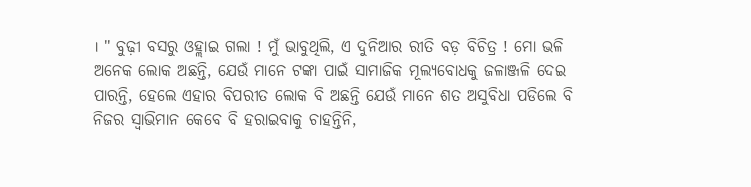। " ବୁଢ଼ୀ ବସରୁ ଓହ୍ଲାଇ ଗଲା ! ମୁଁ ଭାବୁଥିଲି, ଏ ଦୁନିଆର ରୀତି ବଡ଼ ବିଚିତ୍ର ! ମୋ ଭଳି ଅନେକ ଲୋକ ଅଛନ୍ତି, ଯେଉଁ ମାନେ ଟଙ୍କା ପାଇଁ ସାମାଜିକ ମୂଲ୍ୟବୋଧକୁ ଜଳାଞ୍ଜଳି ଦେଇ ପାରନ୍ତି, ହେଲେ ଏହାର ବିପରୀତ ଲୋକ ବି ଅଛନ୍ତି ଯେଉଁ ମାନେ ଶତ ଅସୁବିଧା ପଡିଲେ ବି ନିଜର ସ୍ୱାଭିମାନ କେବେ ବି ହରାଇବାକୁ ଚାହନ୍ତିନି,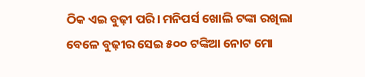ଠିକ ଏଇ ବୁଢ଼ୀ ପରି। ମନିପର୍ସ ଖୋଲି ଟଙ୍କା ରଖିଲା ବେଳେ ବୁଢ଼ୀର ସେଇ ୫୦୦ ଟଙ୍କିଆ ନୋଟ ମୋ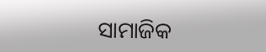ସାମାଜିକ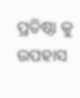ପ୍ରତିଷ୍ଠା କୁ ଉପହାସ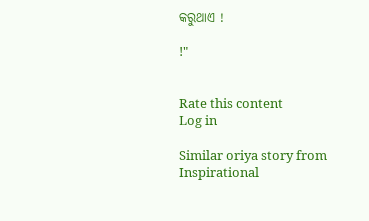କରୁଥାଏ !

!"


Rate this content
Log in

Similar oriya story from Inspirational